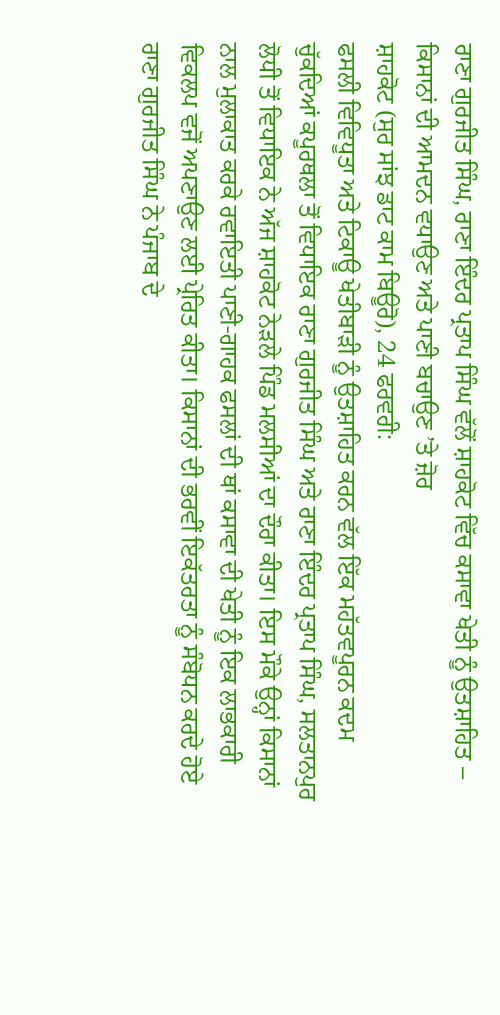ਰਾਣਾ ਗੁਰਜੀਤ ਸਿੰਘ, ਰਾਣਾ ਇੰਦਰ ਪ੍ਰਤਾਪ ਸਿੰਘ ਵੱਲੋਂ ਸ਼ਾਹਕੋਟ ਵਿੱਚ ਕਸਾਵਾ ਖੇਤੀ ਨੂੰ ਉਤਸ਼ਾਹਿਤ – ਕਿਸਾਨਾਂ ਦੀ ਆਮਦਨ ਵਧਾਉਣ ਅਤੇ ਪਾਣੀ ਬਚਾਉਣ ’ਤੇ ਜ਼ੋਰ
ਸ਼ਾਹਕੋਟ (ਸੁਰ ਸਾਂਝ ਡਾਟ ਕਾਮ ਬਿਊਰੋ), 24 ਫਰਵਰੀ:
ਫਸਲੀ ਵਿਵਿਧੂਤਾ ਅਤੇ ਟਿਕਾਊ ਖੇਤੀਬਾੜੀ ਨੂੰ ਉਤਸ਼ਾਹਿਤ ਕਰਨ ਵੱਲ ਇੱਕ ਮਹੱਤਵਪੂਰਨ ਕਦਮ ਚੁੱਕਦਿਆਂ ਕਪੂਰਥਲਾ ਤੋਂ ਵਿਧਾਇਕ ਰਾਣਾ ਗੁਰਜੀਤ ਸਿੰਘ ਅਤੇ ਰਾਣਾ ਇੰਦਰ ਪ੍ਰਤਾਪ ਸਿੰਘ, ਸਲਤਾਨਪੁਰ ਲੋਧੀ ਤੋਂ ਵਿਧਾਇਕ ਨੇ ਅੱਜ ਸ਼ਾਹਕੋਟ ਨੇੜਲੇ ਪਿੰਡ ਮਲਸੀਆਂ ਦਾ ਦੌਰਾ ਕੀਤਾ। ਇਸ ਮੌਕੇ ਉਨ੍ਹਾਂ ਕਿਸਾਨਾਂ ਨਾਲ ਮੁਲਾਕਾਤ ਕਰਕੇ ਰਵਾਇਤੀ ਪਾਣੀ-ਗਾਹਕ ਫਸਲਾਂ ਦੀ ਥਾਂ ਕਸਾਵਾ ਦੀ ਖੇਤੀ ਨੂੰ ਇਕ ਲਾਭਕਾਰੀ ਵਿਕਲਪ ਵਜੋਂ ਅਪਣਾਉਣ ਲਈ ਪ੍ਰੇਰਿਤ ਕੀਤਾ। ਕਿਸਾਨਾਂ ਦੀ ਭਰਵੀਂ ਇਕੱਤਰਤਾ ਨੂੰ ਸੰਬੋਧਨ ਕਰਦੇ ਹੋਏ ਰਾਣਾ ਗੁਰਜੀਤ ਸਿੰਘ ਨੇ ਪੰਜਾਬ ਦੇ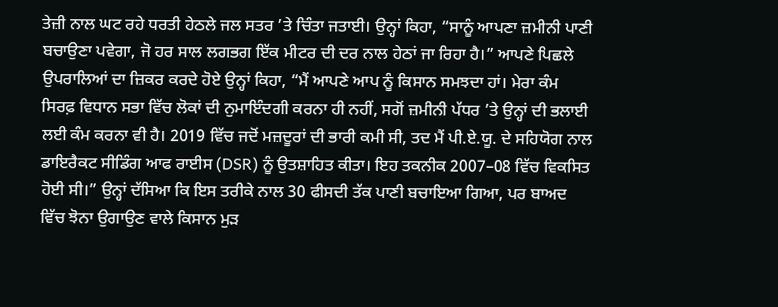ਤੇਜ਼ੀ ਨਾਲ ਘਟ ਰਹੇ ਧਰਤੀ ਹੇਠਲੇ ਜਲ ਸਤਰ ’ਤੇ ਚਿੰਤਾ ਜਤਾਈ। ਉਨ੍ਹਾਂ ਕਿਹਾ, “ਸਾਨੂੰ ਆਪਣਾ ਜ਼ਮੀਨੀ ਪਾਣੀ ਬਚਾਉਣਾ ਪਵੇਗਾ, ਜੋ ਹਰ ਸਾਲ ਲਗਭਗ ਇੱਕ ਮੀਟਰ ਦੀ ਦਰ ਨਾਲ ਹੇਠਾਂ ਜਾ ਰਿਹਾ ਹੈ।” ਆਪਣੇ ਪਿਛਲੇ ਉਪਰਾਲਿਆਂ ਦਾ ਜ਼ਿਕਰ ਕਰਦੇ ਹੋਏ ਉਨ੍ਹਾਂ ਕਿਹਾ, “ਮੈਂ ਆਪਣੇ ਆਪ ਨੂੰ ਕਿਸਾਨ ਸਮਝਦਾ ਹਾਂ। ਮੇਰਾ ਕੰਮ ਸਿਰਫ਼ ਵਿਧਾਨ ਸਭਾ ਵਿੱਚ ਲੋਕਾਂ ਦੀ ਨੁਮਾਇੰਦਗੀ ਕਰਨਾ ਹੀ ਨਹੀਂ, ਸਗੋਂ ਜ਼ਮੀਨੀ ਪੱਧਰ ’ਤੇ ਉਨ੍ਹਾਂ ਦੀ ਭਲਾਈ ਲਈ ਕੰਮ ਕਰਨਾ ਵੀ ਹੈ। 2019 ਵਿੱਚ ਜਦੋਂ ਮਜ਼ਦੂਰਾਂ ਦੀ ਭਾਰੀ ਕਮੀ ਸੀ, ਤਦ ਮੈਂ ਪੀ.ਏ.ਯੂ. ਦੇ ਸਹਿਯੋਗ ਨਾਲ ਡਾਇਰੈਕਟ ਸੀਡਿੰਗ ਆਫ ਰਾਈਸ (DSR) ਨੂੰ ਉਤਸ਼ਾਹਿਤ ਕੀਤਾ। ਇਹ ਤਕਨੀਕ 2007–08 ਵਿੱਚ ਵਿਕਸਿਤ ਹੋਈ ਸੀ।” ਉਨ੍ਹਾਂ ਦੱਸਿਆ ਕਿ ਇਸ ਤਰੀਕੇ ਨਾਲ 30 ਫੀਸਦੀ ਤੱਕ ਪਾਣੀ ਬਚਾਇਆ ਗਿਆ, ਪਰ ਬਾਅਦ ਵਿੱਚ ਝੋਨਾ ਉਗਾਉਣ ਵਾਲੇ ਕਿਸਾਨ ਮੁੜ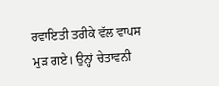ਰਵਾਇਤੀ ਤਰੀਕੇ ਵੱਲ ਵਾਪਸ ਮੁੜ ਗਏ। ਉਨ੍ਹਾਂ ਚੇਤਾਵਨੀ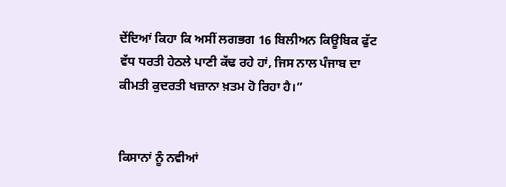ਦੇਂਦਿਆਂ ਕਿਹਾ ਕਿ ਅਸੀਂ ਲਗਭਗ 16 ਬਿਲੀਅਨ ਕਿਊਬਿਕ ਫੁੱਟ ਵੱਧ ਧਰਤੀ ਹੇਠਲੇ ਪਾਣੀ ਕੱਢ ਰਹੇ ਹਾਂ, ਜਿਸ ਨਾਲ ਪੰਜਾਬ ਦਾ ਕੀਮਤੀ ਕੁਦਰਤੀ ਖਜ਼ਾਨਾ ਖ਼ਤਮ ਹੋ ਰਿਹਾ ਹੈ।”


ਕਿਸਾਨਾਂ ਨੂੰ ਨਵੀਆਂ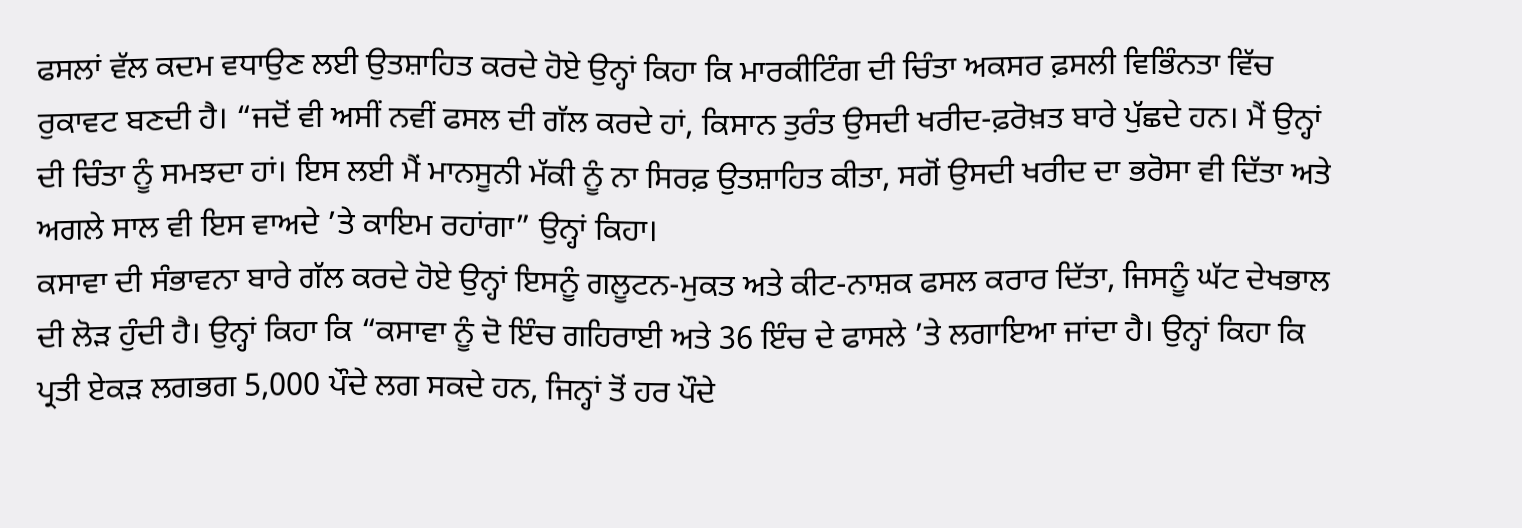ਫਸਲਾਂ ਵੱਲ ਕਦਮ ਵਧਾਉਣ ਲਈ ਉਤਸ਼ਾਹਿਤ ਕਰਦੇ ਹੋਏ ਉਨ੍ਹਾਂ ਕਿਹਾ ਕਿ ਮਾਰਕੀਟਿੰਗ ਦੀ ਚਿੰਤਾ ਅਕਸਰ ਫ਼ਸਲੀ ਵਿਭਿੰਨਤਾ ਵਿੱਚ ਰੁਕਾਵਟ ਬਣਦੀ ਹੈ। “ਜਦੋਂ ਵੀ ਅਸੀਂ ਨਵੀਂ ਫਸਲ ਦੀ ਗੱਲ ਕਰਦੇ ਹਾਂ, ਕਿਸਾਨ ਤੁਰੰਤ ਉਸਦੀ ਖਰੀਦ-ਫ਼ਰੋਖ਼ਤ ਬਾਰੇ ਪੁੱਛਦੇ ਹਨ। ਮੈਂ ਉਨ੍ਹਾਂ ਦੀ ਚਿੰਤਾ ਨੂੰ ਸਮਝਦਾ ਹਾਂ। ਇਸ ਲਈ ਮੈਂ ਮਾਨਸੂਨੀ ਮੱਕੀ ਨੂੰ ਨਾ ਸਿਰਫ਼ ਉਤਸ਼ਾਹਿਤ ਕੀਤਾ, ਸਗੋਂ ਉਸਦੀ ਖਰੀਦ ਦਾ ਭਰੋਸਾ ਵੀ ਦਿੱਤਾ ਅਤੇ ਅਗਲੇ ਸਾਲ ਵੀ ਇਸ ਵਾਅਦੇ ’ਤੇ ਕਾਇਮ ਰਹਾਂਗਾ” ਉਨ੍ਹਾਂ ਕਿਹਾ।
ਕਸਾਵਾ ਦੀ ਸੰਭਾਵਨਾ ਬਾਰੇ ਗੱਲ ਕਰਦੇ ਹੋਏ ਉਨ੍ਹਾਂ ਇਸਨੂੰ ਗਲੂਟਨ-ਮੁਕਤ ਅਤੇ ਕੀਟ-ਨਾਸ਼ਕ ਫਸਲ ਕਰਾਰ ਦਿੱਤਾ, ਜਿਸਨੂੰ ਘੱਟ ਦੇਖਭਾਲ ਦੀ ਲੋੜ ਹੁੰਦੀ ਹੈ। ਉਨ੍ਹਾਂ ਕਿਹਾ ਕਿ “ਕਸਾਵਾ ਨੂੰ ਦੋ ਇੰਚ ਗਹਿਰਾਈ ਅਤੇ 36 ਇੰਚ ਦੇ ਫਾਸਲੇ ’ਤੇ ਲਗਾਇਆ ਜਾਂਦਾ ਹੈ। ਉਨ੍ਹਾਂ ਕਿਹਾ ਕਿ ਪ੍ਰਤੀ ਏਕੜ ਲਗਭਗ 5,000 ਪੌਦੇ ਲਗ ਸਕਦੇ ਹਨ, ਜਿਨ੍ਹਾਂ ਤੋਂ ਹਰ ਪੌਦੇ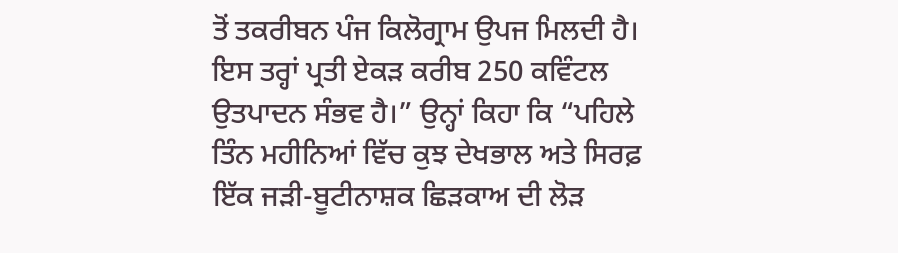ਤੋਂ ਤਕਰੀਬਨ ਪੰਜ ਕਿਲੋਗ੍ਰਾਮ ਉਪਜ ਮਿਲਦੀ ਹੈ। ਇਸ ਤਰ੍ਹਾਂ ਪ੍ਰਤੀ ਏਕੜ ਕਰੀਬ 250 ਕਵਿੰਟਲ ਉਤਪਾਦਨ ਸੰਭਵ ਹੈ।” ਉਨ੍ਹਾਂ ਕਿਹਾ ਕਿ “ਪਹਿਲੇ ਤਿੰਨ ਮਹੀਨਿਆਂ ਵਿੱਚ ਕੁਝ ਦੇਖਭਾਲ ਅਤੇ ਸਿਰਫ਼ ਇੱਕ ਜੜੀ-ਬੂਟੀਨਾਸ਼ਕ ਛਿੜਕਾਅ ਦੀ ਲੋੜ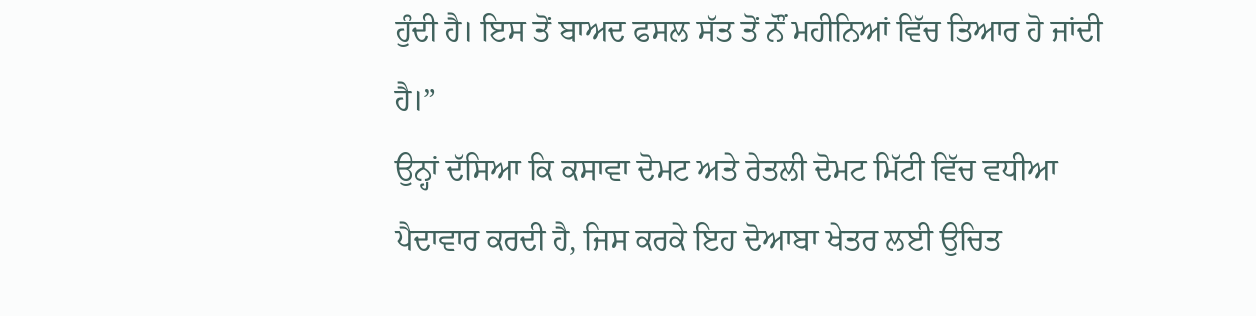ਹੁੰਦੀ ਹੈ। ਇਸ ਤੋਂ ਬਾਅਦ ਫਸਲ ਸੱਤ ਤੋਂ ਨੌਂ ਮਹੀਨਿਆਂ ਵਿੱਚ ਤਿਆਰ ਹੋ ਜਾਂਦੀ ਹੈ।”
ਉਨ੍ਹਾਂ ਦੱਸਿਆ ਕਿ ਕਸਾਵਾ ਦੋਮਟ ਅਤੇ ਰੇਤਲੀ ਦੋਮਟ ਮਿੱਟੀ ਵਿੱਚ ਵਧੀਆ ਪੈਦਾਵਾਰ ਕਰਦੀ ਹੈ, ਜਿਸ ਕਰਕੇ ਇਹ ਦੋਆਬਾ ਖੇਤਰ ਲਈ ਉਚਿਤ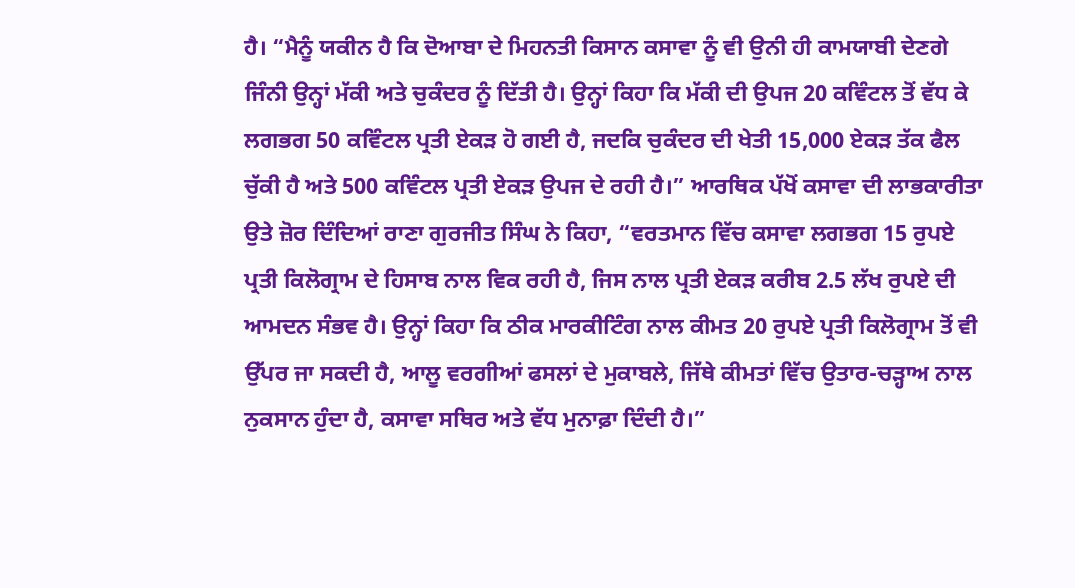ਹੈ। “ਮੈਨੂੰ ਯਕੀਨ ਹੈ ਕਿ ਦੋਆਬਾ ਦੇ ਮਿਹਨਤੀ ਕਿਸਾਨ ਕਸਾਵਾ ਨੂੰ ਵੀ ਉਨੀ ਹੀ ਕਾਮਯਾਬੀ ਦੇਣਗੇ ਜਿੰਨੀ ਉਨ੍ਹਾਂ ਮੱਕੀ ਅਤੇ ਚੁਕੰਦਰ ਨੂੰ ਦਿੱਤੀ ਹੈ। ਉਨ੍ਹਾਂ ਕਿਹਾ ਕਿ ਮੱਕੀ ਦੀ ਉਪਜ 20 ਕਵਿੰਟਲ ਤੋਂ ਵੱਧ ਕੇ ਲਗਭਗ 50 ਕਵਿੰਟਲ ਪ੍ਰਤੀ ਏਕੜ ਹੋ ਗਈ ਹੈ, ਜਦਕਿ ਚੁਕੰਦਰ ਦੀ ਖੇਤੀ 15,000 ਏਕੜ ਤੱਕ ਫੈਲ ਚੁੱਕੀ ਹੈ ਅਤੇ 500 ਕਵਿੰਟਲ ਪ੍ਰਤੀ ਏਕੜ ਉਪਜ ਦੇ ਰਹੀ ਹੈ।” ਆਰਥਿਕ ਪੱਖੋਂ ਕਸਾਵਾ ਦੀ ਲਾਭਕਾਰੀਤਾ ਉਤੇ ਜ਼ੋਰ ਦਿੰਦਿਆਂ ਰਾਣਾ ਗੁਰਜੀਤ ਸਿੰਘ ਨੇ ਕਿਹਾ, “ਵਰਤਮਾਨ ਵਿੱਚ ਕਸਾਵਾ ਲਗਭਗ 15 ਰੁਪਏ ਪ੍ਰਤੀ ਕਿਲੋਗ੍ਰਾਮ ਦੇ ਹਿਸਾਬ ਨਾਲ ਵਿਕ ਰਹੀ ਹੈ, ਜਿਸ ਨਾਲ ਪ੍ਰਤੀ ਏਕੜ ਕਰੀਬ 2.5 ਲੱਖ ਰੁਪਏ ਦੀ ਆਮਦਨ ਸੰਭਵ ਹੈ। ਉਨ੍ਹਾਂ ਕਿਹਾ ਕਿ ਠੀਕ ਮਾਰਕੀਟਿੰਗ ਨਾਲ ਕੀਮਤ 20 ਰੁਪਏ ਪ੍ਰਤੀ ਕਿਲੋਗ੍ਰਾਮ ਤੋਂ ਵੀ ਉੱਪਰ ਜਾ ਸਕਦੀ ਹੈ, ਆਲੂ ਵਰਗੀਆਂ ਫਸਲਾਂ ਦੇ ਮੁਕਾਬਲੇ, ਜਿੱਥੇ ਕੀਮਤਾਂ ਵਿੱਚ ਉਤਾਰ-ਚੜ੍ਹਾਅ ਨਾਲ ਨੁਕਸਾਨ ਹੁੰਦਾ ਹੈ, ਕਸਾਵਾ ਸਥਿਰ ਅਤੇ ਵੱਧ ਮੁਨਾਫ਼ਾ ਦਿੰਦੀ ਹੈ।”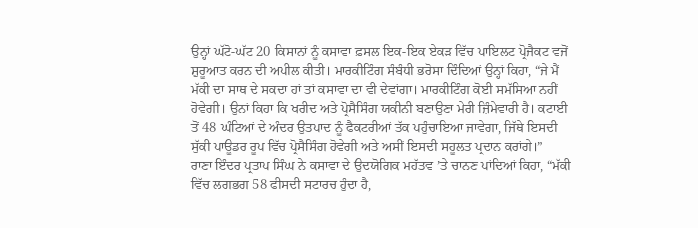ਉਨ੍ਹਾਂ ਘੱਟੋ-ਘੱਟ 20 ਕਿਸਾਨਾਂ ਨੂੰ ਕਸਾਵਾ ਫ਼ਸਲ ਇਕ-ਇਕ ਏਕੜ ਵਿੱਚ ਪਾਇਲਟ ਪ੍ਰੋਜੈਕਟ ਵਜੋਂ ਸ਼ੁਰੂਆਤ ਕਰਨ ਦੀ ਅਪੀਲ ਕੀਤੀ। ਮਾਰਕੀਟਿੰਗ ਸੰਬੰਧੀ ਭਰੋਸਾ ਦਿੰਦਿਆਂ ਉਨ੍ਹਾਂ ਕਿਹਾ, “ਜੇ ਮੈਂ ਮੱਕੀ ਦਾ ਸਾਥ ਦੇ ਸਕਦਾ ਹਾਂ ਤਾਂ ਕਸਾਵਾ ਦਾ ਵੀ ਦੇਵਾਂਗਾ। ਮਾਰਕੀਟਿੰਗ ਕੋਈ ਸਮੱਸਿਆ ਨਹੀਂ ਹੋਵੇਗੀ। ਉਨਾਂ ਕਿਹਾ ਕਿ ਖਰੀਦ ਅਤੇ ਪ੍ਰੋਸੈਸਿੰਗ ਯਕੀਨੀ ਬਣਾਉਣਾ ਮੇਰੀ ਜ਼ਿੰਮੇਵਾਰੀ ਹੈ। ਕਟਾਈ ਤੋਂ 48 ਘੰਟਿਆਂ ਦੇ ਅੰਦਰ ਉਤਪਾਦ ਨੂੰ ਫੈਕਟਰੀਆਂ ਤੱਕ ਪਹੁੰਚਾਇਆ ਜਾਵੇਗਾ, ਜਿੱਥੇ ਇਸਦੀ ਸੁੱਕੀ ਪਾਊਡਰ ਰੂਪ ਵਿੱਚ ਪ੍ਰੋਸੈਸਿੰਗ ਹੋਵੇਗੀ ਅਤੇ ਅਸੀਂ ਇਸਦੀ ਸਹੂਲਤ ਪ੍ਰਦਾਨ ਕਰਾਂਗੇ।”
ਰਾਣਾ ਇੰਦਰ ਪ੍ਰਤਾਪ ਸਿੰਘ ਨੇ ਕਸਾਵਾ ਦੇ ਉਦਯੋਗਿਕ ਮਹੱਤਵ ’ਤੇ ਚਾਨਣ ਪਾਂਦਿਆਂ ਕਿਹਾ, “ਮੱਕੀ ਵਿੱਚ ਲਗਭਗ 58 ਫੀਸਦੀ ਸਟਾਰਚ ਹੁੰਦਾ ਹੈ,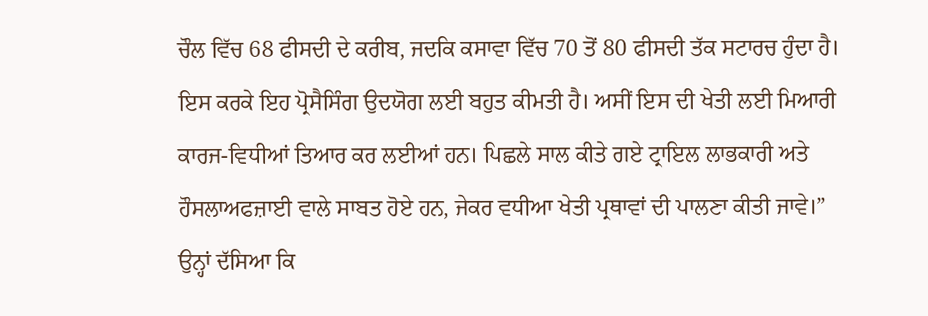ਚੌਲ ਵਿੱਚ 68 ਫੀਸਦੀ ਦੇ ਕਰੀਬ, ਜਦਕਿ ਕਸਾਵਾ ਵਿੱਚ 70 ਤੋਂ 80 ਫੀਸਦੀ ਤੱਕ ਸਟਾਰਚ ਹੁੰਦਾ ਹੈ। ਇਸ ਕਰਕੇ ਇਹ ਪ੍ਰੋਸੈਸਿੰਗ ਉਦਯੋਗ ਲਈ ਬਹੁਤ ਕੀਮਤੀ ਹੈ। ਅਸੀਂ ਇਸ ਦੀ ਖੇਤੀ ਲਈ ਮਿਆਰੀ ਕਾਰਜ-ਵਿਧੀਆਂ ਤਿਆਰ ਕਰ ਲਈਆਂ ਹਨ। ਪਿਛਲੇ ਸਾਲ ਕੀਤੇ ਗਏ ਟ੍ਰਾਇਲ ਲਾਭਕਾਰੀ ਅਤੇ ਹੌਸਲਾਅਫਜ਼ਾਈ ਵਾਲੇ ਸਾਬਤ ਹੋਏ ਹਨ, ਜੇਕਰ ਵਧੀਆ ਖੇਤੀ ਪ੍ਰਥਾਵਾਂ ਦੀ ਪਾਲਣਾ ਕੀਤੀ ਜਾਵੇ।” ਉਨ੍ਹਾਂ ਦੱਸਿਆ ਕਿ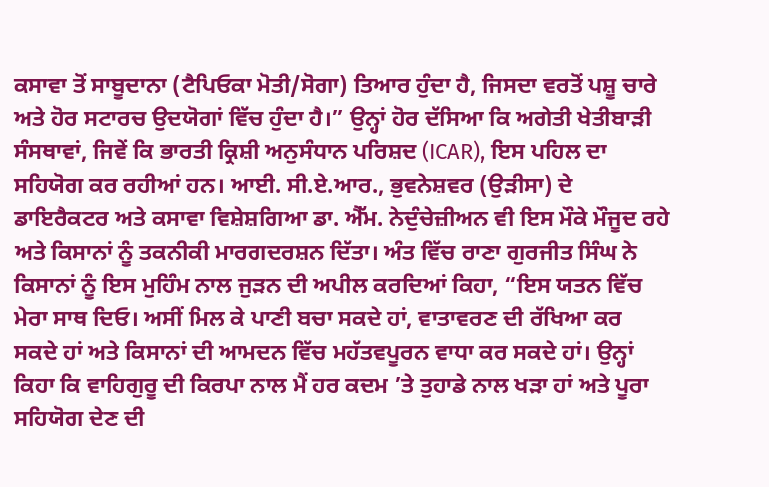ਕਸਾਵਾ ਤੋਂ ਸਾਬੂਦਾਨਾ (ਟੈਪਿਓਕਾ ਮੋਤੀ/ਸੋਗਾ) ਤਿਆਰ ਹੁੰਦਾ ਹੈ, ਜਿਸਦਾ ਵਰਤੋਂ ਪਸ਼ੂ ਚਾਰੇ ਅਤੇ ਹੋਰ ਸਟਾਰਚ ਉਦਯੋਗਾਂ ਵਿੱਚ ਹੁੰਦਾ ਹੈ।” ਉਨ੍ਹਾਂ ਹੋਰ ਦੱਸਿਆ ਕਿ ਅਗੇਤੀ ਖੇਤੀਬਾੜੀ ਸੰਸਥਾਵਾਂ, ਜਿਵੇਂ ਕਿ ਭਾਰਤੀ ਕ੍ਰਿਸ਼ੀ ਅਨੁਸੰਧਾਨ ਪਰਿਸ਼ਦ (ICAR), ਇਸ ਪਹਿਲ ਦਾ ਸਹਿਯੋਗ ਕਰ ਰਹੀਆਂ ਹਨ। ਆਈ. ਸੀ.ਏ.ਆਰ., ਭੁਵਨੇਸ਼ਵਰ (ਉੜੀਸਾ) ਦੇ ਡਾਇਰੈਕਟਰ ਅਤੇ ਕਸਾਵਾ ਵਿਸ਼ੇਸ਼ਗਿਆ ਡਾ. ਐੱਮ. ਨੇਦੁੰਚੇਜ਼ੀਅਨ ਵੀ ਇਸ ਮੌਕੇ ਮੌਜੂਦ ਰਹੇ ਅਤੇ ਕਿਸਾਨਾਂ ਨੂੰ ਤਕਨੀਕੀ ਮਾਰਗਦਰਸ਼ਨ ਦਿੱਤਾ। ਅੰਤ ਵਿੱਚ ਰਾਣਾ ਗੁਰਜੀਤ ਸਿੰਘ ਨੇ ਕਿਸਾਨਾਂ ਨੂੰ ਇਸ ਮੁਹਿੰਮ ਨਾਲ ਜੁੜਨ ਦੀ ਅਪੀਲ ਕਰਦਿਆਂ ਕਿਹਾ, “ਇਸ ਯਤਨ ਵਿੱਚ ਮੇਰਾ ਸਾਥ ਦਿਓ। ਅਸੀਂ ਮਿਲ ਕੇ ਪਾਣੀ ਬਚਾ ਸਕਦੇ ਹਾਂ, ਵਾਤਾਵਰਣ ਦੀ ਰੱਖਿਆ ਕਰ ਸਕਦੇ ਹਾਂ ਅਤੇ ਕਿਸਾਨਾਂ ਦੀ ਆਮਦਨ ਵਿੱਚ ਮਹੱਤਵਪੂਰਨ ਵਾਧਾ ਕਰ ਸਕਦੇ ਹਾਂ। ਉਨ੍ਹਾਂ ਕਿਹਾ ਕਿ ਵਾਹਿਗੁਰੂ ਦੀ ਕਿਰਪਾ ਨਾਲ ਮੈਂ ਹਰ ਕਦਮ ’ਤੇ ਤੁਹਾਡੇ ਨਾਲ ਖੜਾ ਹਾਂ ਅਤੇ ਪੂਰਾ ਸਹਿਯੋਗ ਦੇਣ ਦੀ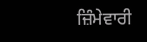ਜ਼ਿੰਮੇਵਾਰੀ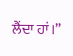ਲੈਂਦਾ ਹਾਂ।”